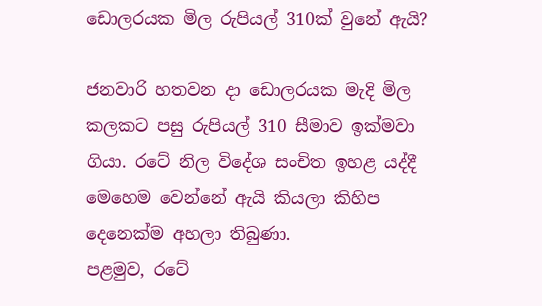ඩොලරයක මිල රුපියල් 310ක් වුනේ ඇයි?

ජනවාරි හතවන දා ඩොලරයක මැදි මිල කලකට පසු රුපියල් 310 සීමාව ඉක්මවා ගියා. රටේ නිල විදේශ සංචිත ඉහළ යද්දී මෙහෙම වෙන්නේ ඇයි කියලා කිහිප දෙනෙක්ම අහලා තිබුණා.
පළමුව, රටේ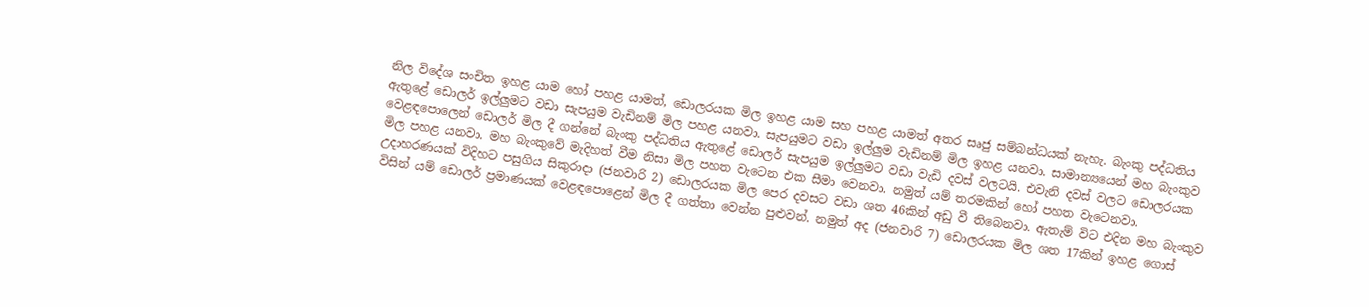නිල විදේශ සංචිත ඉහළ යාම හෝ පහළ යාමත්, ඩොලරයක මිල ඉහළ යාම සහ පහළ යාමත් අතර සෘජු සම්බන්ධයක් නැහැ. බැංකු පද්ධතිය ඇතුළේ ඩොලර් ඉල්ලුමට වඩා සැපයුම වැඩිනම් මිල පහළ යනවා. සැපයුමට වඩා ඉල්ලුම වැඩිනම් මිල ඉහළ යනවා. සාමාන්‍යයෙන් මහ බැංකුව වෙළඳපොලෙන් ඩොලර් මිල දී ගන්නේ බැංකු පද්ධතිය ඇතුළේ ඩොලර් සැපයුම ඉල්ලුමට වඩා වැඩි දවස් වලටයි. එවැනි දවස් වලට ඩොලරයක මිල පහළ යනවා. මහ බැංකුවේ මැදිහත් වීම නිසා මිල පහත වැටෙන එක සීමා වෙනවා. නමුත් යම් තරමකින් හෝ පහත වැටෙනවා.
උදාහරණයක් විදිහට පසුගිය සිකුරාදා (ජනවාරි 2) ඩොලරයක මිල පෙර දවසට වඩා ශත 46කින් අඩු වී තිබෙනවා. ඇතැම් විට එදින මහ බැංකුව විසින් යම් ඩොලර් ප්‍රමාණයක් වෙළඳපොළෙන් මිල දී ගත්තා වෙන්න පුළුවන්. නමුත් අද (ජනවාරි 7) ඩොලරයක මිල ශත 17කින් ඉහළ ගොස්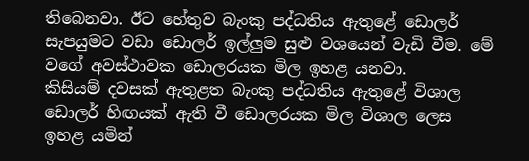තිබෙනවා. ඊට හේතුව බැංකු පද්ධතිය ඇතුළේ ඩොලර් සැපයුමට වඩා ඩොලර් ඉල්ලුම සුළු වශයෙන් වැඩි වීම. මේ වගේ අවස්ථාවක ඩොලරයක මිල ඉහළ යනවා.
කිසියම් දවසක් ඇතුළත බැංකු පද්ධතිය ඇතුළේ විශාල ඩොලර් හිඟයක් ඇති වී ඩොලරයක මිල විශාල ලෙස ඉහළ යමින්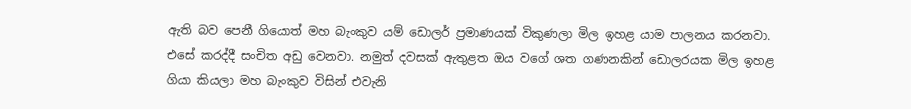ඇති බව පෙනී ගියොත් මහ බැංකුව යම් ඩොලර් ප්‍රමාණයක් විකුණලා මිල ඉහළ යාම පාලනය කරනවා. එසේ කරද්දී සංචිත අඩු වෙනවා. නමුත් දවසක් ඇතුළත ඔය වගේ ශත ගණනකින් ඩොලරයක මිල ඉහළ ගියා කියලා මහ බැංකුව විසින් එවැනි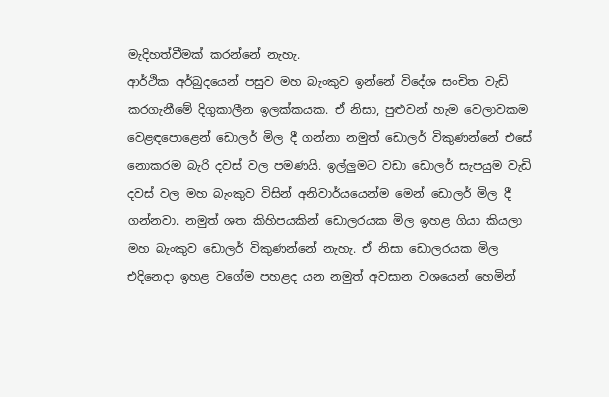මැදිහත්වීමක් කරන්නේ නැහැ.
ආර්ථික අර්බුදයෙන් පසුව මහ බැංකුව ඉන්නේ විදේශ සංචිත වැඩි කරගැනීමේ දිගුකාලීන ඉලක්කයක. ඒ නිසා, පුළුවන් හැම වෙලාවකම වෙළඳපොළෙන් ඩොලර් මිල දී ගන්නා නමුත් ඩොලර් විකුණන්නේ එසේ නොකරම බැරි දවස් වල පමණයි. ඉල්ලුමට වඩා ඩොලර් සැපයුම වැඩි දවස් වල මහ බැංකුව විසින් අනිවාර්යයෙන්ම මෙන් ඩොලර් මිල දී ගන්නවා. නමුත් ශත කිහිපයකින් ඩොලරයක මිල ඉහළ ගියා කියලා මහ බැංකුව ඩොලර් විකුණන්නේ නැහැ. ඒ නිසා ඩොලරයක මිල එදිනෙදා ඉහළ වගේම පහළද යන නමුත් අවසාන වශයෙන් හෙමින්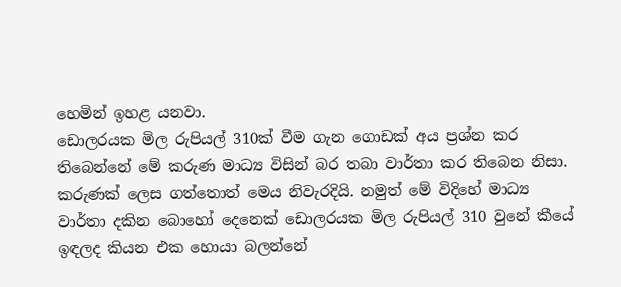හෙමින් ඉහළ යනවා.
ඩොලරයක මිල රුපියල් 310ක් වීම ගැන ගොඩක් අය ප්‍රශ්න කර තිබෙන්නේ මේ කරුණ මාධ්‍ය විසින් බර තබා වාර්තා කර තිබෙන නිසා. කරුණක් ලෙස ගත්තොත් මෙය නිවැරදියි. නමුත් මේ විදිහේ මාධ්‍ය වාර්තා දකින බොහෝ දෙනෙක් ඩොලරයක මිල රුපියල් 310 වුනේ කීයේ ඉඳලද කියන එක හොයා බලන්නේ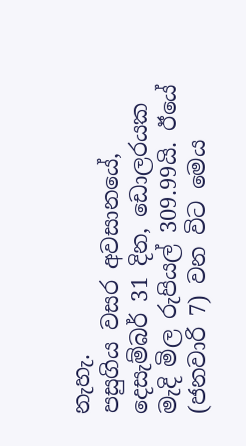නැහැ.
පසුගිය වසර අවසානයේ, දෙසැම්බර් 31 දින, ඩොලරයක මැදි මිල රුපියල් 309.99යි. ඊයේ (ජනවාරි 7) වන විට මෙය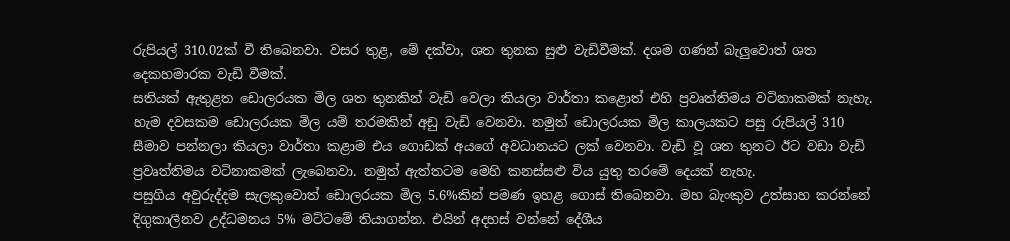රුපියල් 310.02ක් වී තිබෙනවා. වසර තුළ, මේ දක්වා, ශත තුනක සුළු වැඩිවීමක්. දශම ගණන් බැලුවොත් ශත දෙකහමාරක වැඩි වීමක්.
සතියක් ඇතුළත ඩොලරයක මිල ශත තුනකින් වැඩි වෙලා කියලා වාර්තා කළොත් එහි ප්‍රවෘත්තිමය වටිනාකමක් නැහැ. හැම දවසකම ඩොලරයක මිල යම් තරමකින් අඩු වැඩි වෙනවා. නමුත් ඩොලරයක මිල කාලයකට පසු රුපියල් 310 සීමාව පන්නලා කියලා වාර්තා කළාම එය ගොඩක් අයගේ අවධානයට ලක් වෙනවා. වැඩි වූ ශත තුනට ඊට වඩා වැඩි ප්‍රවෘත්තිමය වටිනාකමක් ලැබෙනවා. නමුත් ඇත්තටම මෙහි කනස්සළු විය යුතු තරමේ දෙයක් නැහැ.
පසුගිය අවුරුද්දම සැලකුවොත් ඩොලරයක මිල 5.6%කින් පමණ ඉහළ ගොස් තිබෙනවා. මහ බැංකුව උත්සාහ කරන්නේ දිගුකාලීනව උද්ධමනය 5% මට්ටමේ තියාගන්න. එයින් අදහස් වන්නේ දේශීය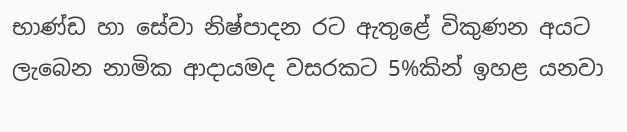භාණ්ඩ හා සේවා නිෂ්පාදන රට ඇතුළේ විකුණන අයට ලැබෙන නාමික ආදායමද වසරකට 5%කින් ඉහළ යනවා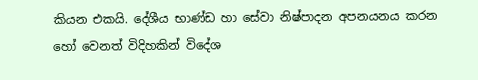කියන එකයි. දේශීය භාණ්ඩ හා සේවා නිෂ්පාදන අපනයනය කරන හෝ වෙනත් විදිහකින් විදේශ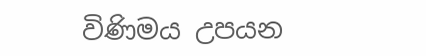විණිමය උපයන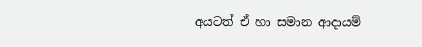අයටත් ඒ හා සමාන ආදායම්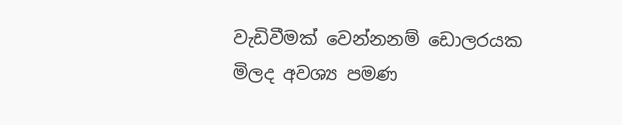වැඩිවීමක් වෙන්නනම් ඩොලරයක මිලද අවශ්‍ය පමණ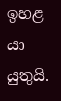ඉහළ යා යුතුයි.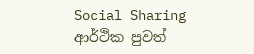Social Sharing
ආර්ථික පුවත්